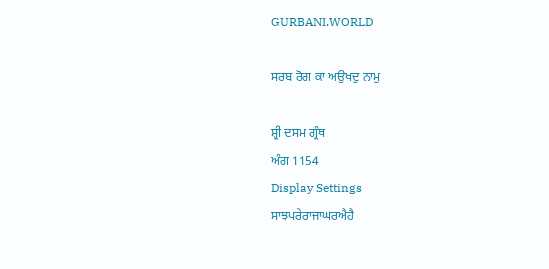GURBANI.WORLD

ਸਰਬ ਰੋਗ ਕਾ ਅਉਖਦੁ ਨਾਮੁ

ਸ਼੍ਰੀ ਦਸਮ ਗ੍ਰੰਥ
ਅੰਗ 1154
Display Settings
ਸਾਝਪਰੇਰਾਜਾਘਰਐਹੈ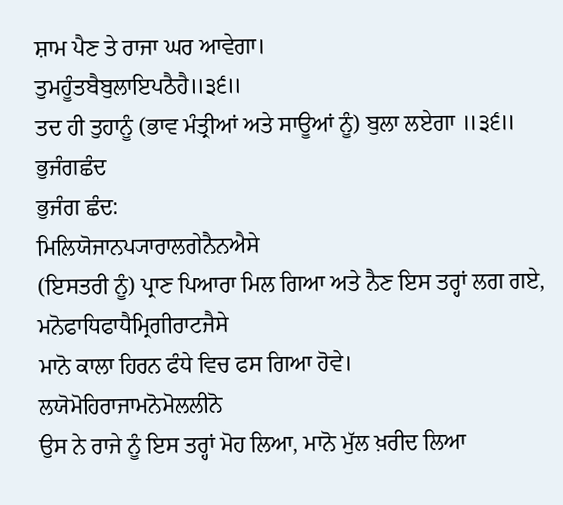ਸ਼ਾਮ ਪੈਣ ਤੇ ਰਾਜਾ ਘਰ ਆਵੇਗਾ।
ਤੁਮਹੂੰਤਬੈਬੁਲਾਇਪਠੈਹੈ॥੩੬॥
ਤਦ ਹੀ ਤੁਹਾਨੂੰ (ਭਾਵ ਮੰਤ੍ਰੀਆਂ ਅਤੇ ਸਾਊਆਂ ਨੂੰ) ਬੁਲਾ ਲਏਗਾ ॥੩੬॥
ਭੁਜੰਗਛੰਦ
ਭੁਜੰਗ ਛੰਦ:
ਮਿਲਿਯੋਜਾਨਪ੍ਯਾਰਾਲਗੇਨੈਨਐਸੇ
(ਇਸਤਰੀ ਨੂੰ) ਪ੍ਰਾਣ ਪਿਆਰਾ ਮਿਲ ਗਿਆ ਅਤੇ ਨੈਣ ਇਸ ਤਰ੍ਹਾਂ ਲਗ ਗਏ,
ਮਨੋਫਾਧਿਫਾਧੈਮ੍ਰਿਗੀਰਾਟਜੈਸੇ
ਮਾਨੋ ਕਾਲਾ ਹਿਰਨ ਫੰਧੇ ਵਿਚ ਫਸ ਗਿਆ ਹੋਵੇ।
ਲਯੋਮੋਹਿਰਾਜਾਮਨੋਮੋਲਲੀਨੋ
ਉਸ ਨੇ ਰਾਜੇ ਨੂੰ ਇਸ ਤਰ੍ਹਾਂ ਮੋਹ ਲਿਆ, ਮਾਨੋ ਮੁੱਲ ਖ਼ਰੀਦ ਲਿਆ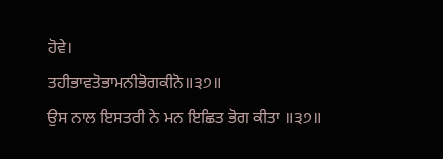ਹੋਵੇ।
ਤਹੀਭਾਵਤੋਭਾਮਨੀਭੋਗਕੀਨੋ॥੩੭॥
ਉਸ ਨਾਲ ਇਸਤਰੀ ਨੇ ਮਨ ਇਛਿਤ ਭੋਗ ਕੀਤਾ ॥੩੭॥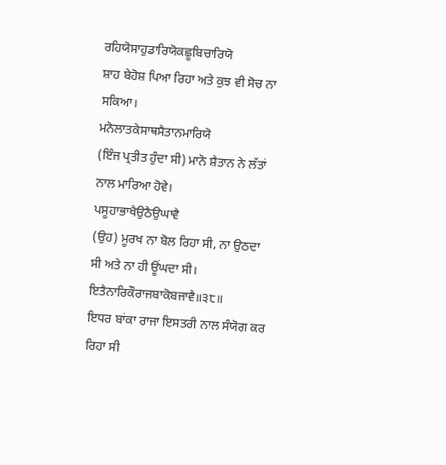ਰਹਿਯੋਸਾਹੁਡਾਰਿਯੋਕਛੂਬਿਚਾਰਿਯੋ
ਸ਼ਾਹ ਬੇਹੋਸ਼ ਪਿਆ ਰਿਹਾ ਅਤੇ ਕੁਝ ਵੀ ਸੋਚ ਨਾ ਸਕਿਆ।
ਮਨੋਲਾਤਕੇਸਾਥਸੈਤਾਨਮਾਰਿਯੋ
(ਇੰਜ ਪ੍ਰਤੀਤ ਹੁੰਦਾ ਸੀ) ਮਾਨੋ ਸ਼ੈਤਾਨ ਨੇ ਲੱਤਾਂ ਨਾਲ ਮਾਰਿਆ ਹੋਵੇ।
ਪਸੂਹਾਭਾਖੈਉਠੈਉਘਾਵੈ
(ਉਹ) ਮੂਰਖ ਨਾ ਬੋਲ ਰਿਹਾ ਸੀ, ਨਾ ਉਠਦਾ ਸੀ ਅਤੇ ਨਾ ਹੀ ਊਂਘਦਾ ਸੀ।
ਇਤੈਨਾਰਿਕੌਰਾਜਬਾਕੋਬਜਾਵੈ॥੩੮॥
ਇਧਰ ਬਾਂਕਾ ਰਾਜਾ ਇਸਤਰੀ ਨਾਲ ਸੰਯੋਗ ਕਰ ਰਿਹਾ ਸੀ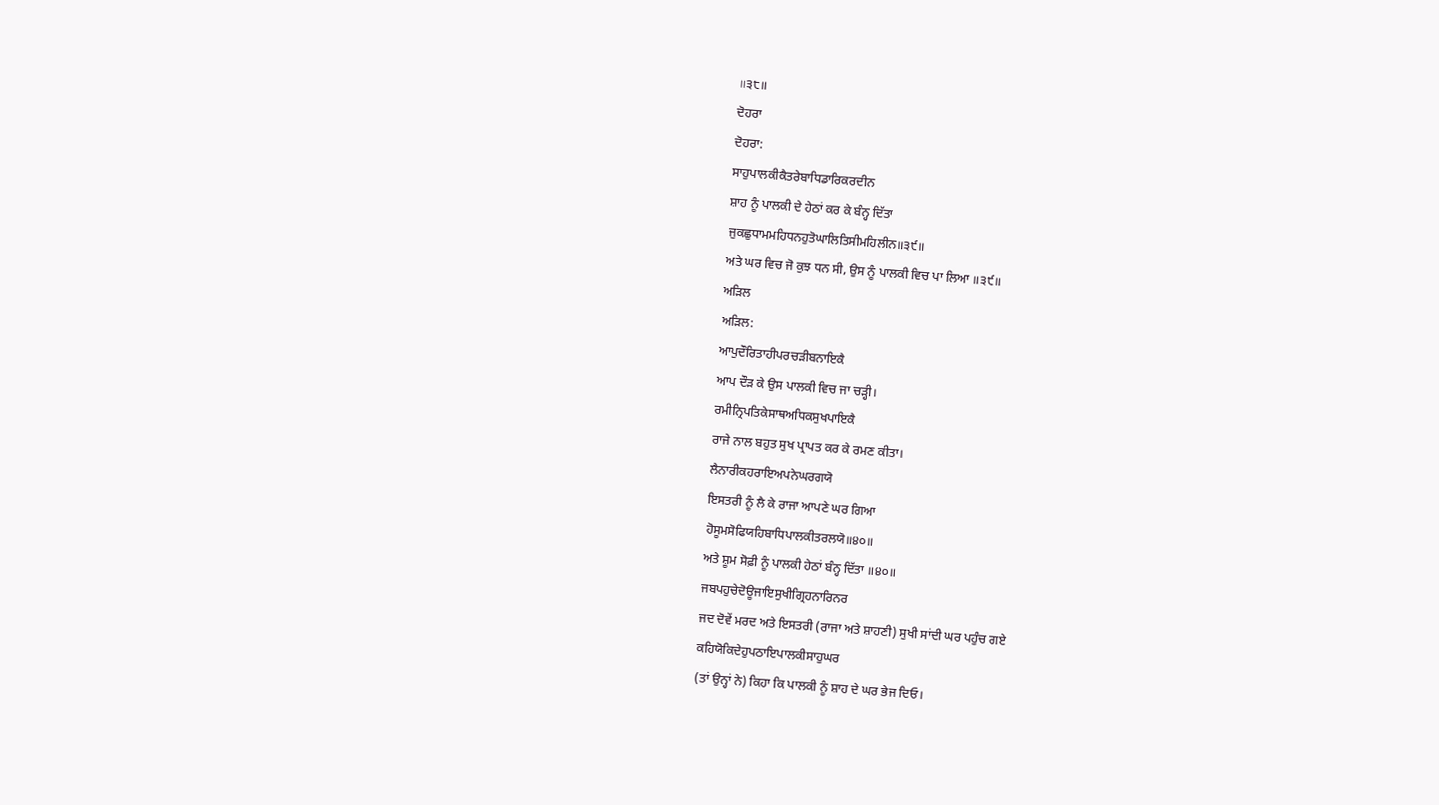॥੩੮॥
ਦੋਹਰਾ
ਦੋਹਰਾ:
ਸਾਹੁਪਾਲਕੀਕੈਤਰੇਬਾਧਿਡਾਰਿਕਰਦੀਨ
ਸ਼ਾਹ ਨੂੰ ਪਾਲਕੀ ਦੇ ਹੇਠਾਂ ਕਰ ਕੇ ਬੰਨ੍ਹ ਦਿੱਤਾ
ਜੁਕਛੁਧਾਮਮਹਿਧਨਹੁਤੋਘਾਲਿਤਿਸੀਮਹਿਲੀਨ॥੩੯॥
ਅਤੇ ਘਰ ਵਿਚ ਜੋ ਕੁਝ ਧਨ ਸੀ, ਉਸ ਨੂੰ ਪਾਲਕੀ ਵਿਚ ਪਾ ਲਿਆ ॥੩੯॥
ਅੜਿਲ
ਅੜਿਲ:
ਆਪੁਦੌਰਿਤਾਹੀਪਰਚੜੀਬਨਾਇਕੈ
ਆਪ ਦੌੜ ਕੇ ਉਸ ਪਾਲਕੀ ਵਿਚ ਜਾ ਚੜ੍ਹੀ।
ਰਮੀਨ੍ਰਿਪਤਿਕੇਸਾਥਅਧਿਕਸੁਖਪਾਇਕੈ
ਰਾਜੇ ਨਾਲ ਬਹੁਤ ਸੁਖ ਪ੍ਰਾਪਤ ਕਰ ਕੇ ਰਮਣ ਕੀਤਾ।
ਲੈਨਾਰੀਕਹਰਾਇਅਪਨੇਘਰਗਯੋ
ਇਸਤਰੀ ਨੂੰ ਲੈ ਕੇ ਰਾਜਾ ਆਪਣੇ ਘਰ ਗਿਆ
ਹੋਸੂਮਸੋਫਿਯਹਿਬਾਧਿਪਾਲਕੀਤਰਲਯੋ॥੪੦॥
ਅਤੇ ਸ਼ੂਮ ਸੋਫ਼ੀ ਨੂੰ ਪਾਲਕੀ ਹੇਠਾਂ ਬੰਨ੍ਹ ਦਿੱਤਾ ॥੪੦॥
ਜਬਪਹੁਚੇਦੋਊਜਾਇਸੁਖੀਗ੍ਰਿਹਨਾਰਿਨਰ
ਜਦ ਦੋਵੇਂ ਮਰਦ ਅਤੇ ਇਸਤਰੀ (ਰਾਜਾ ਅਤੇ ਸ਼ਾਹਣੀ) ਸੁਖੀ ਸਾਂਦੀ ਘਰ ਪਹੁੰਚ ਗਏ
ਕਹਿਯੋਕਿਦੇਹੁਪਠਾਇਪਾਲਕੀਸਾਹੁਘਰ
(ਤਾਂ ਉਨ੍ਹਾਂ ਨੇ) ਕਿਹਾ ਕਿ ਪਾਲਕੀ ਨੂੰ ਸ਼ਾਹ ਦੇ ਘਰ ਭੇਜ ਦਿਓ।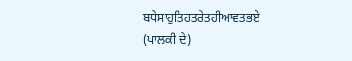ਬਧੇਸਾਹੁਤਿਹਤਰੇਤਹੀਆਵਤਭਏ
(ਪਾਲਕੀ ਦੇ)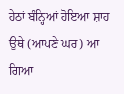ਹੇਠਾਂ ਬੰਨ੍ਹਿਆਂ ਹੋਇਆ ਸ਼ਾਹ ਉਥੇ (ਆਪਣੇ ਘਰ) ਆ ਗਿਆ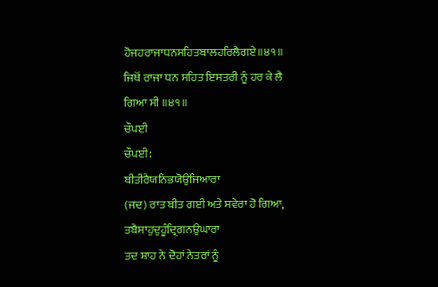ਹੋਜਹਰਾਜਾਧਨਸਹਿਤਬਾਲਹਰਿਲੈਗਏ॥੪੧॥
ਜਿਥੋਂ ਰਾਜਾ ਧਨ ਸਹਿਤ ਇਸਤਰੀ ਨੂੰ ਹਰ ਕੇ ਲੈ ਗਿਆ ਸੀ ॥੪੧॥
ਚੌਪਈ
ਚੌਪਈ:
ਬੀਤੀਰੈਯਨਿਭਯੋਉਜਿਆਰਾ
(ਜਦ) ਰਾਤ ਬੀਤ ਗਈ ਅਤੇ ਸਵੇਰਾ ਹੋ ਗਿਆ,
ਤਬੈਸਾਹੁਦੁਹੂੰਦ੍ਰਿਗਨਉਘਾਰਾ
ਤਦ ਸ਼ਾਹ ਨੇ ਦੋਹਾਂ ਨੇਤਰਾਂ ਨੂੰ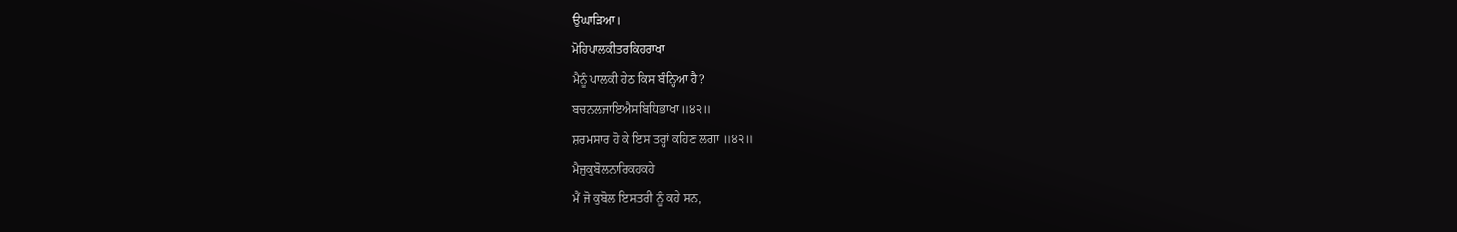ਉਘਾੜਿਆ।
ਮੋਹਿਪਾਲਕੀਤਰਕਿਹਰਾਖਾ
ਮੈਨੂੰ ਪਾਲਕੀ ਹੇਠ ਕਿਸ ਬੰਨ੍ਹਿਆ ਹੈ?
ਬਚਨਲਜਾਇਐਸਬਿਧਿਭਾਖਾ॥੪੨॥
ਸ਼ਰਮਸਾਰ ਹੋ ਕੇ ਇਸ ਤਰ੍ਹਾਂ ਕਹਿਣ ਲਗਾ ॥੪੨॥
ਮੈਜੁਕੁਬੋਲਨਾਰਿਕਹਕਹੇ
ਮੈਂ ਜੋ ਕੁਬੋਲ ਇਸਤਰੀ ਨੂੰ ਕਹੇ ਸਨ,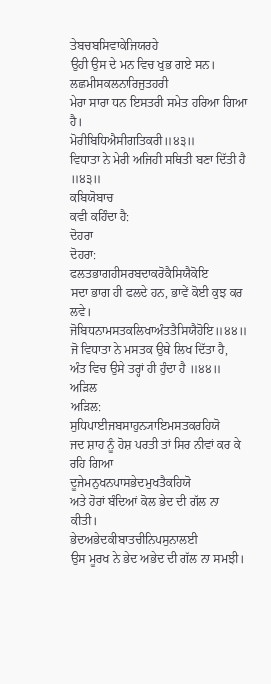ਤੇਬਚਬਸਿਵਾਕੇਜਿਯਰਹੇ
ਉਹੀ ਉਸ ਦੇ ਮਨ ਵਿਚ ਖੁਭ ਗਏ ਸਨ।
ਲਛਮੀਸਕਲਨਾਰਿਜੁਤਹਰੀ
ਮੇਰਾ ਸਾਰਾ ਧਨ ਇਸਤਰੀ ਸਮੇਤ ਹਰਿਆ ਗਿਆ ਹੈ।
ਮੋਰੀਬਿਧਿਐਸੀਗਤਿਕਰੀ॥੪੩॥
ਵਿਧਾਤਾ ਨੇ ਮੇਰੀ ਅਜਿਹੀ ਸਥਿਤੀ ਬਣਾ ਦਿੱਤੀ ਹੈ ॥੪੩॥
ਕਬਿਯੋਬਾਚ
ਕਵੀ ਕਹਿੰਦਾ ਹੈ:
ਦੋਹਰਾ
ਦੋਹਰਾ:
ਫਲਤਭਾਗਹੀਸਰਬਦਾਕਰੋਕੈਸਿਯੈਕੋਇ
ਸਦਾ ਭਾਗ ਹੀ ਫਲਦੇ ਹਨ, ਭਾਵੇਂ ਕੋਈ ਕੁਝ ਕਰ ਲਵੇ।
ਜੋਬਿਧਨਾਮਸਤਕਲਿਖਾਅੰਤਤੈਸਿਯੈਹੋਇ॥੪੪॥
ਜੋ ਵਿਧਾਤਾ ਨੇ ਮਸਤਕ ਉਥੇ ਲਿਖ ਦਿੱਤਾ ਹੈ, ਅੰਤ ਵਿਚ ਉਸੇ ਤਰ੍ਹਾਂ ਹੀ ਹੁੰਦਾ ਹੈ ॥੪੪॥
ਅੜਿਲ
ਅੜਿਲ:
ਸੁਧਿਪਾਈਜਬਸਾਹੁਨ੍ਯਾਇਮਸਤਕਰਹਿਯੋ
ਜਦ ਸ਼ਾਹ ਨੂੰ ਹੋਸ਼ ਪਰਤੀ ਤਾਂ ਸਿਰ ਨੀਵਾਂ ਕਰ ਕੇ ਰਹਿ ਗਿਆ
ਦੂਜੇਮਨੁਖਨਪਾਸਭੇਦਮੁਖਤੈਕਹਿਯੋ
ਅਤੇ ਹੋਰਾਂ ਬੰਦਿਆਂ ਕੋਲ ਭੇਦ ਦੀ ਗੱਲ ਨਾ ਕੀਤੀ।
ਭੇਦਅਭੇਦਕੀਬਾਤਚੀਨਿਪਸੁਨਾਲਈ
ਉਸ ਮੂਰਖ ਨੇ ਭੇਦ ਅਭੇਦ ਦੀ ਗੱਲ ਨਾ ਸਮਝੀ।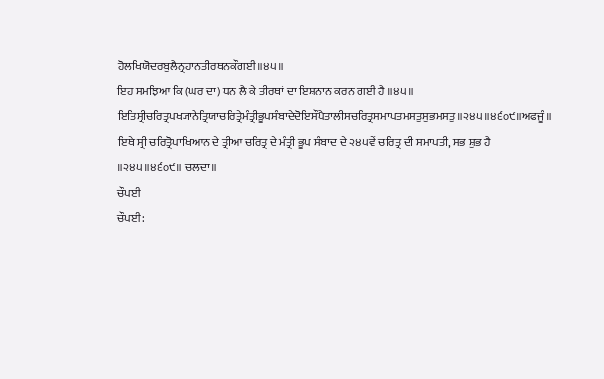ਹੋਲਖਿਯੋਦਰਬੁਲੈਨ੍ਰਹਾਨਤੀਰਥਨਕੌਗਈ॥੪੫॥
ਇਹ ਸਮਝਿਆ ਕਿ (ਘਰ ਦਾ) ਧਨ ਲੈ ਕੇ ਤੀਰਥਾਂ ਦਾ ਇਸ਼ਨਾਨ ਕਰਨ ਗਈ ਹੈ ॥੪੫॥
ਇਤਿਸ੍ਰੀਚਰਿਤ੍ਰਪਖ੍ਯਾਨੇਤ੍ਰਿਯਾਚਰਿਤ੍ਰੇਮੰਤ੍ਰੀਭੂਪਸੰਬਾਦੇਦੋਇਸੌਪੈਤਾਲੀਸਚਰਿਤ੍ਰਸਮਾਪਤਮਸਤੁਸੁਭਮਸਤੁ॥੨੪੫॥੪੬੦੯॥ਅਫਜੂੰ॥
ਇਥੇ ਸ੍ਰੀ ਚਰਿਤ੍ਰੋਪਾਖਿਆਨ ਦੇ ਤ੍ਰੀਆ ਚਰਿਤ੍ਰ ਦੇ ਮੰਤ੍ਰੀ ਭੂਪ ਸੰਬਾਦ ਦੇ ੨੪੫ਵੇਂ ਚਰਿਤ੍ਰ ਦੀ ਸਮਾਪਤੀ, ਸਭ ਸ਼ੁਭ ਹੈ ॥੨੪੫॥੪੬੦੯॥ ਚਲਦਾ॥
ਚੌਪਈ
ਚੌਪਈ: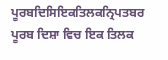ਪੂਰਬਦਿਸਿਇਕਤਿਲਕਨ੍ਰਿਪਤਬਰ
ਪੂਰਬ ਦਿਸ਼ਾ ਵਿਚ ਇਕ ਤਿਲਕ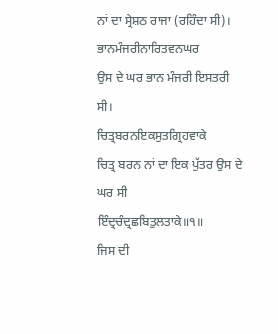ਨਾਂ ਦਾ ਸ੍ਰੇਸ਼ਠ ਰਾਜਾ (ਰਹਿੰਦਾ ਸੀ)।
ਭਾਨਮੰਜਰੀਨਾਰਿਤਵਨਘਰ
ਉਸ ਦੇ ਘਰ ਭਾਨ ਮੰਜਰੀ ਇਸਤਰੀ ਸੀ।
ਚਿਤ੍ਰਬਰਨਇਕਸੁਤਗ੍ਰਿਹਵਾਕੇ
ਚਿਤ੍ਰ ਬਰਨ ਨਾਂ ਦਾ ਇਕ ਪੁੱਤਰ ਉਸ ਦੇ ਘਰ ਸੀ
ਇੰਦ੍ਰਚੰਦ੍ਰਛਬਿਤੁਲਤਾਕੇ॥੧॥
ਜਿਸ ਦੀ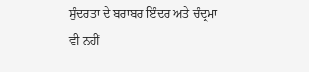ਸੁੰਦਰਤਾ ਦੇ ਬਰਾਬਰ ਇੰਦਰ ਅਤੇ ਚੰਦ੍ਰਮਾ ਵੀ ਨਹੀਂ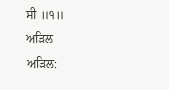ਸੀ ॥੧॥
ਅੜਿਲ
ਅੜਿਲ: